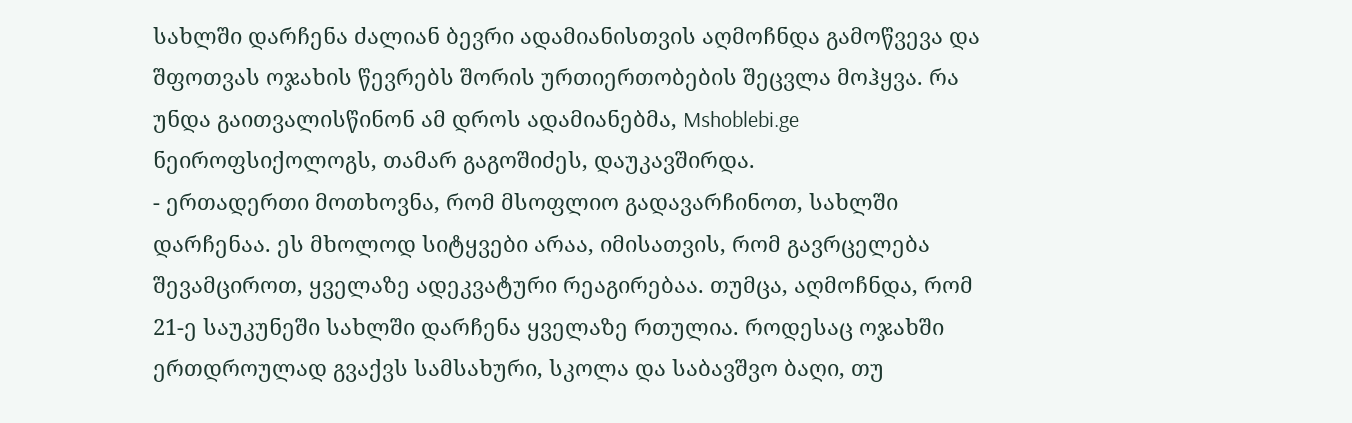სახლში დარჩენა ძალიან ბევრი ადამიანისთვის აღმოჩნდა გამოწვევა და შფოთვას ოჯახის წევრებს შორის ურთიერთობების შეცვლა მოჰყვა. რა უნდა გაითვალისწინონ ამ დროს ადამიანებმა, Mshoblebi.ge ნეიროფსიქოლოგს, თამარ გაგოშიძეს, დაუკავშირდა.
- ერთადერთი მოთხოვნა, რომ მსოფლიო გადავარჩინოთ, სახლში დარჩენაა. ეს მხოლოდ სიტყვები არაა, იმისათვის, რომ გავრცელება შევამციროთ, ყველაზე ადეკვატური რეაგირებაა. თუმცა, აღმოჩნდა, რომ 21-ე საუკუნეში სახლში დარჩენა ყველაზე რთულია. როდესაც ოჯახში ერთდროულად გვაქვს სამსახური, სკოლა და საბავშვო ბაღი, თუ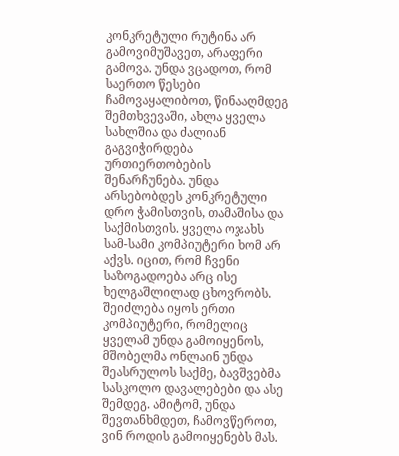კონკრეტული რუტინა არ გამოვიმუშავეთ, არაფერი გამოვა. უნდა ვცადოთ, რომ საერთო წესები ჩამოვაყალიბოთ, წინააღმდეგ შემთხვევაში, ახლა ყველა სახლშია და ძალიან გაგვიჭირდება ურთიერთობების შენარჩუნება. უნდა არსებობდეს კონკრეტული დრო ჭამისთვის, თამაშისა და საქმისთვის. ყველა ოჯახს სამ-სამი კომპიუტერი ხომ არ აქვს. იცით, რომ ჩვენი საზოგადოება არც ისე ხელგაშლილად ცხოვრობს. შეიძლება იყოს ერთი კომპიუტერი, რომელიც ყველამ უნდა გამოიყენოს, მშობელმა ონლაინ უნდა შეასრულოს საქმე, ბავშვებმა სასკოლო დავალებები და ასე შემდეგ. ამიტომ, უნდა შევთანხმდეთ, ჩამოვწეროთ, ვინ როდის გამოიყენებს მას.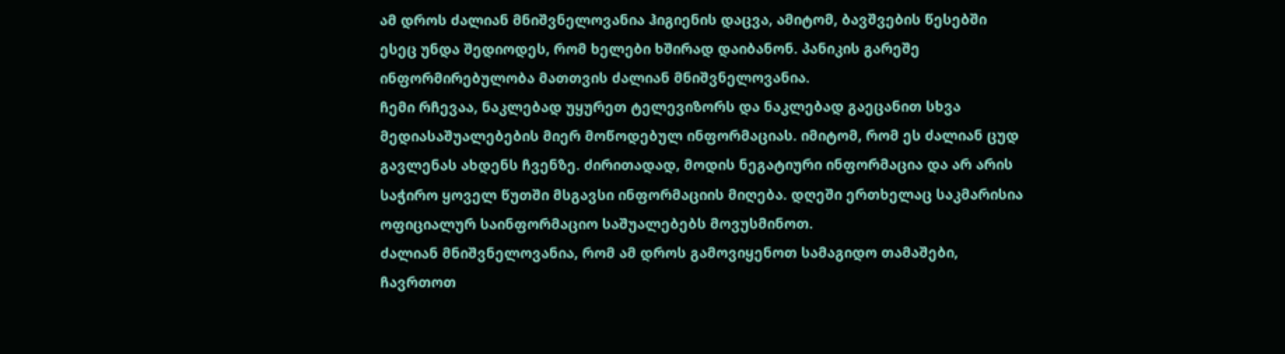ამ დროს ძალიან მნიშვნელოვანია ჰიგიენის დაცვა, ამიტომ, ბავშვების წესებში ესეც უნდა შედიოდეს, რომ ხელები ხშირად დაიბანონ. პანიკის გარეშე ინფორმირებულობა მათთვის ძალიან მნიშვნელოვანია.
ჩემი რჩევაა, ნაკლებად უყურეთ ტელევიზორს და ნაკლებად გაეცანით სხვა მედიასაშუალებების მიერ მოწოდებულ ინფორმაციას. იმიტომ, რომ ეს ძალიან ცუდ გავლენას ახდენს ჩვენზე. ძირითადად, მოდის ნეგატიური ინფორმაცია და არ არის საჭირო ყოველ წუთში მსგავსი ინფორმაციის მიღება. დღეში ერთხელაც საკმარისია ოფიციალურ საინფორმაციო საშუალებებს მოვუსმინოთ.
ძალიან მნიშვნელოვანია, რომ ამ დროს გამოვიყენოთ სამაგიდო თამაშები, ჩავრთოთ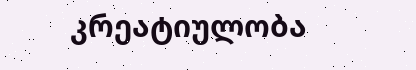კრეატიულობა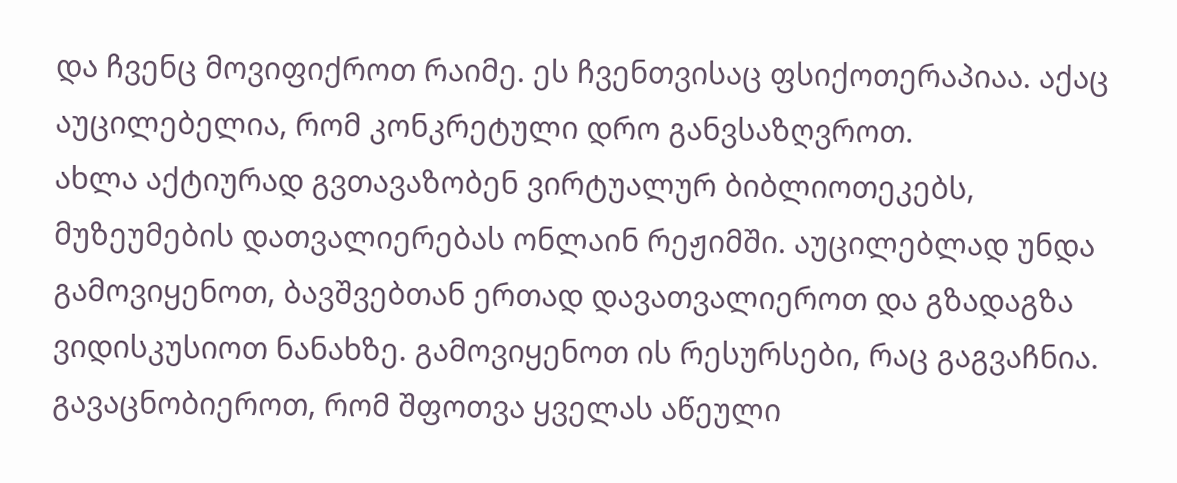და ჩვენც მოვიფიქროთ რაიმე. ეს ჩვენთვისაც ფსიქოთერაპიაა. აქაც აუცილებელია, რომ კონკრეტული დრო განვსაზღვროთ.
ახლა აქტიურად გვთავაზობენ ვირტუალურ ბიბლიოთეკებს, მუზეუმების დათვალიერებას ონლაინ რეჟიმში. აუცილებლად უნდა გამოვიყენოთ, ბავშვებთან ერთად დავათვალიეროთ და გზადაგზა ვიდისკუსიოთ ნანახზე. გამოვიყენოთ ის რესურსები, რაც გაგვაჩნია.
გავაცნობიეროთ, რომ შფოთვა ყველას აწეული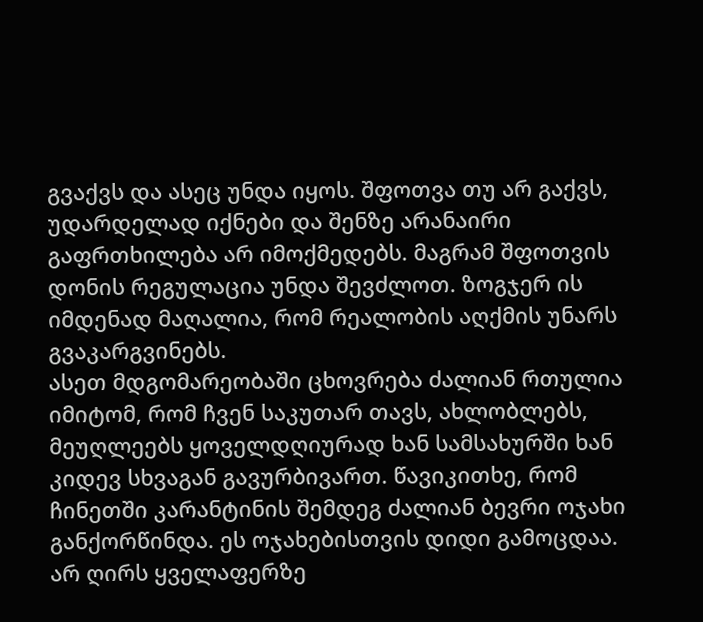გვაქვს და ასეც უნდა იყოს. შფოთვა თუ არ გაქვს, უდარდელად იქნები და შენზე არანაირი გაფრთხილება არ იმოქმედებს. მაგრამ შფოთვის დონის რეგულაცია უნდა შევძლოთ. ზოგჯერ ის იმდენად მაღალია, რომ რეალობის აღქმის უნარს გვაკარგვინებს.
ასეთ მდგომარეობაში ცხოვრება ძალიან რთულია იმიტომ, რომ ჩვენ საკუთარ თავს, ახლობლებს, მეუღლეებს ყოველდღიურად ხან სამსახურში ხან კიდევ სხვაგან გავურბივართ. წავიკითხე, რომ ჩინეთში კარანტინის შემდეგ ძალიან ბევრი ოჯახი განქორწინდა. ეს ოჯახებისთვის დიდი გამოცდაა. არ ღირს ყველაფერზე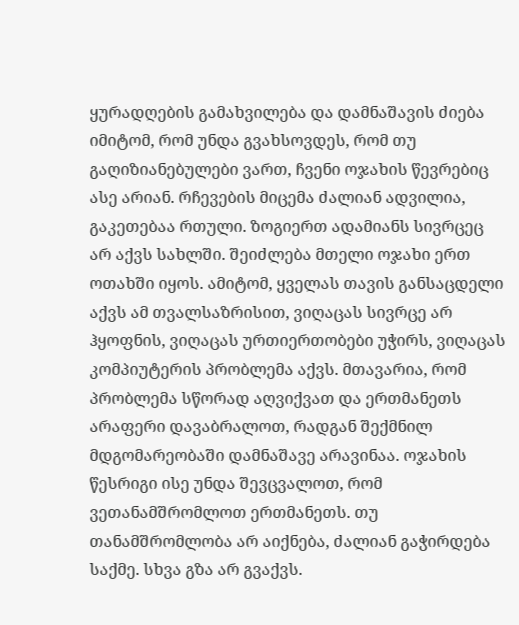ყურადღების გამახვილება და დამნაშავის ძიება იმიტომ, რომ უნდა გვახსოვდეს, რომ თუ გაღიზიანებულები ვართ, ჩვენი ოჯახის წევრებიც ასე არიან. რჩევების მიცემა ძალიან ადვილია, გაკეთებაა რთული. ზოგიერთ ადამიანს სივრცეც არ აქვს სახლში. შეიძლება მთელი ოჯახი ერთ ოთახში იყოს. ამიტომ, ყველას თავის განსაცდელი აქვს ამ თვალსაზრისით, ვიღაცას სივრცე არ ჰყოფნის, ვიღაცას ურთიერთობები უჭირს, ვიღაცას კომპიუტერის პრობლემა აქვს. მთავარია, რომ პრობლემა სწორად აღვიქვათ და ერთმანეთს არაფერი დავაბრალოთ, რადგან შექმნილ მდგომარეობაში დამნაშავე არავინაა. ოჯახის წესრიგი ისე უნდა შევცვალოთ, რომ ვეთანამშრომლოთ ერთმანეთს. თუ თანამშრომლობა არ აიქნება, ძალიან გაჭირდება საქმე. სხვა გზა არ გვაქვს.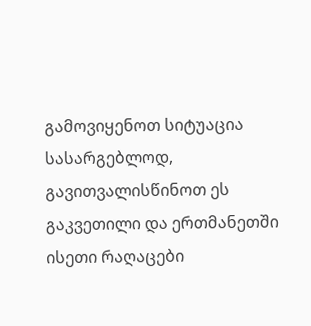გამოვიყენოთ სიტუაცია სასარგებლოდ, გავითვალისწინოთ ეს გაკვეთილი და ერთმანეთში ისეთი რაღაცები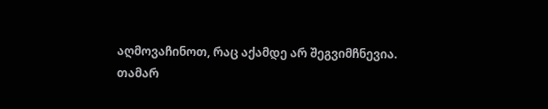აღმოვაჩინოთ, რაც აქამდე არ შეგვიმჩნევია.
თამარ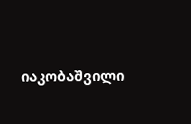იაკობაშვილი